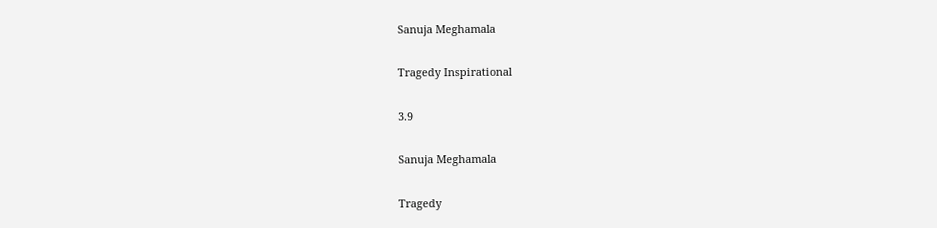Sanuja Meghamala

Tragedy Inspirational

3.9

Sanuja Meghamala

Tragedy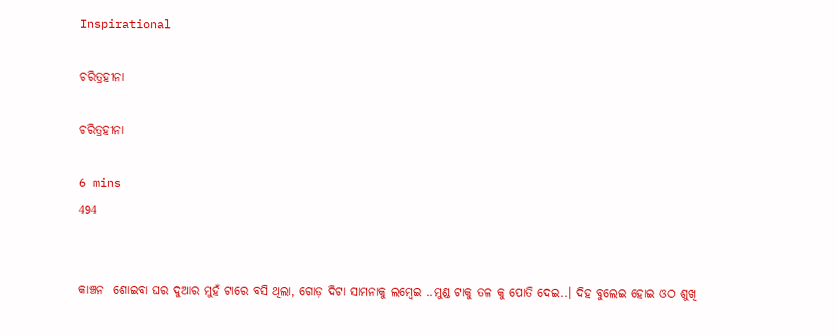Inspirational

ଚରିତ୍ରହୀନା

ଚରିତ୍ରହୀନା

6 mins
494


କାଞ୍ଚନ  ଶୋଇବା ଘର ଦୁଆର ମୁହଁ ଟାରେ ବସି ଥିଲା, ଗୋଡ଼ ଦିଟା ସାମନାକୁ ଲମ୍ବେଇ ..ମୁଣ୍ଡ ଟାକୁ ତଳ କୁ ପୋତି ଦେଇ..। ଦିହ ବୁଲେଇ ହୋଇ ଓଠ ଶୁଖି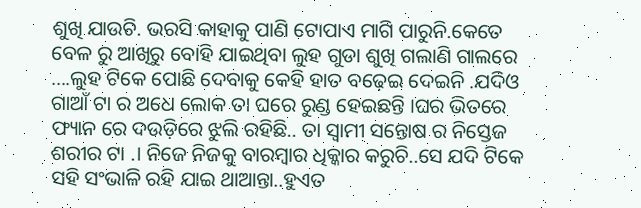ଶୁଖି ଯାଉଚି. ଭରସି କାହାକୁ ପାଣି ଟୋପାଏ ମାଗି ପାରୁନି.କେତେ ବେଳ ରୁ ଆଖିରୁ ବୋହି ଯାଇଥିବା ଲୁହ ଗୁଡା ଶୁଖି ଗଲାଣି ଗାଲରେ ....ଲୁହ ଟିକେ ପୋଛି ଦେବାକୁ କେହି ହାତ ବଢ଼େଇ ଦେଇନି .ଯଦିଓ ଗାଆଁ ଟା ର ଅଧେ ଲୋକ ତା ଘରେ ରୁଣ୍ଡ ହେଇଛନ୍ତି ।ଘର ଭିତରେ ଫ୍ୟାନ ରେ ଦଉଡ଼ିରେ ଝୁଲି ରହିଛି.. ତା ସ୍ବାମୀ ସନ୍ତୋଷ ର ନିସ୍ତେଜ ଶରୀର ଟା .। ନିଜେ ନିଜକୁ ବାରମ୍ବାର ଧିକ୍କାର କରୁଚି..ସେ ଯଦି ଟିକେ ସହି ସଂଭାଳି ରହି ଯାଇ ଥାଆନ୍ତା..ହୁଏତ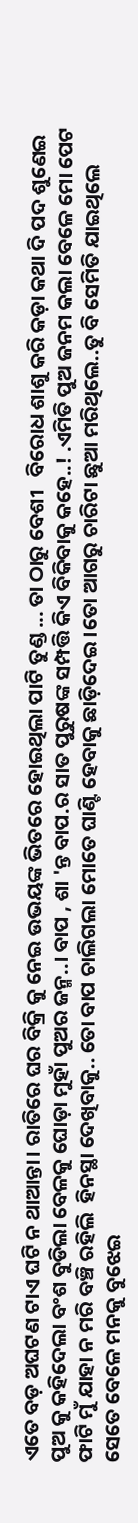ଏତେ ବଡ଼ ଅଘଟଣ ଟାଏ ଘଟି ନ ଥାଆନ୍ତା। ରାତିରେ ଘର ବିକ୍ରି କୁ ନେଇ ଉଭୟଙ୍କ ଭିତରେ ହୋଇଥିଲା ପାଟି ତୁଣ୍ଡ ... ତା ଠାରୁ ବେଶୀ   ବିରୋଧ ଶାଶୁ କରି କଡ଼ା କଥା ଦି ପଦ ଶୁଣେଇ ପୁଅ କୁ କହିଦେଲା ବଂଶ ବୁଡିଲା ବେଳକୁ ଘୋଡ଼ା ମୁହାଁ ପୁଅର ଜନ୍ମ..। ବାପ , ଶା 'ନ୍ତ ବାପ.ର ସାତ ପୁରୁଷଙ୍କ ସମ୍ପତ୍ତି କିଏ ବିକିବାକୁ କହେ..! .ଏମିତି ପୁଅ ଜନମ କଲା ବେଳେ ମୋ ପେଟ ଫାଟି ମୁଁ ଯାହା ନ ମରି ବଞ୍ଚି ରହିଲି  ହିନସ୍ଥା ଦେଖିବାକୁ.. ତୋ ବାପ ଚାଲିଗଲା ମୋତେ ଘାଣ୍ଟି ହେବାକୁ ଛାଡ଼ିଦେଇ ।ତୋ ଆଗରୁ ଚାରିଟା ଛୁଆ ମରିଥିଲେ..ତୁ ବି ସେମିତି ଯାଇଥିଲେ ସେତେ ବେଳେ ମନକୁ ବୁଝେଇ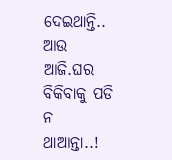ଦେଇଥାନ୍ତି.. ଆଉ ଆଜି.ଘର ବିକିବାକୁ ପଡି ନ ଥାଆନ୍ତା..!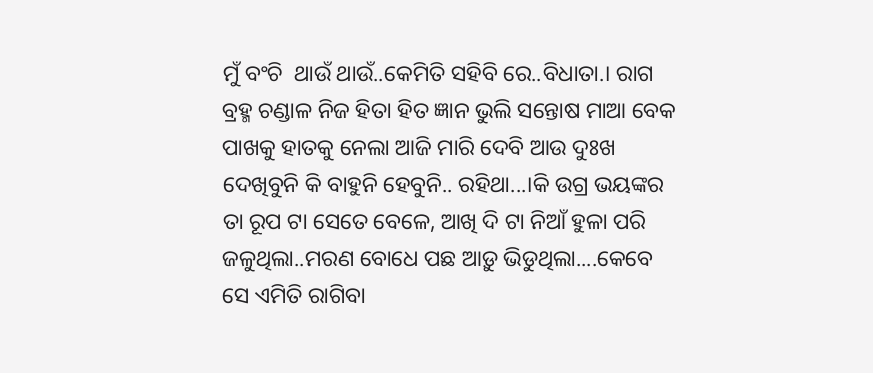ମୁଁ ବଂଚି  ଥାଉଁ ଥାଉଁ..କେମିତି ସହିବି ରେ..ବିଧାତା.। ରାଗ ବ୍ରହ୍ମ ଚଣ୍ଡାଳ ନିଜ ହିତା ହିତ ଜ୍ଞାନ ଭୁଲି ସନ୍ତୋଷ ମାଆ ବେକ ପାଖକୁ ହାତକୁ ନେଲା ଆଜି ମାରି ଦେବି ଆଉ ଦୁଃଖ ଦେଖିବୁନି କି ବାହୁନି ହେବୁନି.. ରହିଥା...।କି ଉଗ୍ର ଭୟଙ୍କର ତା ରୂପ ଟା ସେତେ ବେଳେ, ଆଖି ଦି ଟା ନିଆଁ ହୁଳା ପରି ଜଳୁଥିଲା..ମରଣ ବୋଧେ ପଛ ଆଡ଼ୁ ଭିଡୁଥିଲା....କେବେ ସେ ଏମିତି ରାଗିବା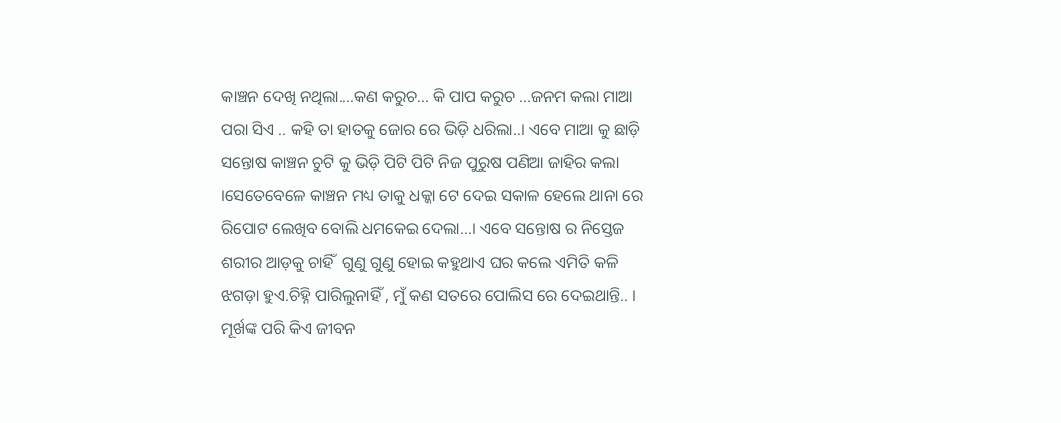କାଞ୍ଚନ ଦେଖି ନଥିଲା....କଣ କରୁଚ... କି ପାପ କରୁଚ ...ଜନମ କଲା ମାଆ ପରା ସିଏ .. କହି ତା ହାତକୁ ଜୋର ରେ ଭିଡ଼ି ଧରିଲା..। ଏବେ ମାଆ କୁ ଛାଡ଼ି ସନ୍ତୋଷ କାଞ୍ଚନ ଚୁଟି କୁ ଭିଡ଼ି ପିଟି ପିଟି ନିଜ ପୁରୁଷ ପଣିଆ ଜାହିର କଲା ।ସେତେବେଳେ କାଞ୍ଚନ ମଧ୍ୟ ତାକୁ ଧକ୍କା ଟେ ଦେଇ ସକାଳ ହେଲେ ଥାନା ରେ ରିପୋଟ ଲେଖିବ ବୋଲି ଧମକେଇ ଦେଲା...। ଏବେ ସନ୍ତୋଷ ର ନିସ୍ତେଜ ଶରୀର ଆଡ଼କୁ ଚାହିଁ  ଗୁଣୁ ଗୁଣୁ ହୋଇ କହୁଥାଏ ଘର କଲେ ଏମିତି କଳି ଝଗଡ଼ା ହୁଏ.ଚିହ୍ନି ପାରିଲୁନାହିଁ , ମୁଁ କଣ ସତରେ ପୋଲିସ ରେ ଦେଇଥାନ୍ତି.. । ମୂର୍ଖଙ୍କ ପରି କିଏ ଜୀବନ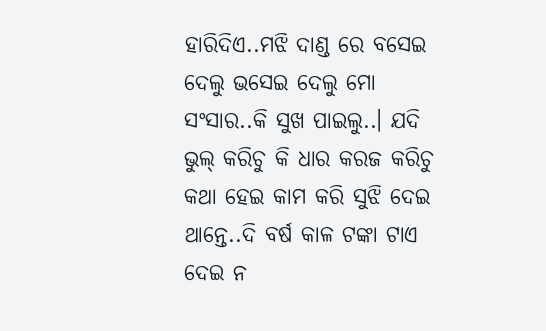ହାରିଦିଏ..ମଝି ଦାଣ୍ଡ ରେ ବସେଇ ଦେଲୁ ଭସେଇ ଦେଲୁ ମୋ ସଂସାର..କି ସୁଖ ପାଇଲୁ..। ଯଦି ଭୁଲ୍ କରିଚୁ କି ଧାର କରଜ କରିଚୁ କଥା ହେଇ କାମ କରି ସୁଝି ଦେଇ ଥାନ୍ତେ..ଦି ବର୍ଷ କାଳ ଟଙ୍କା ଟାଏ ଦେଇ ନ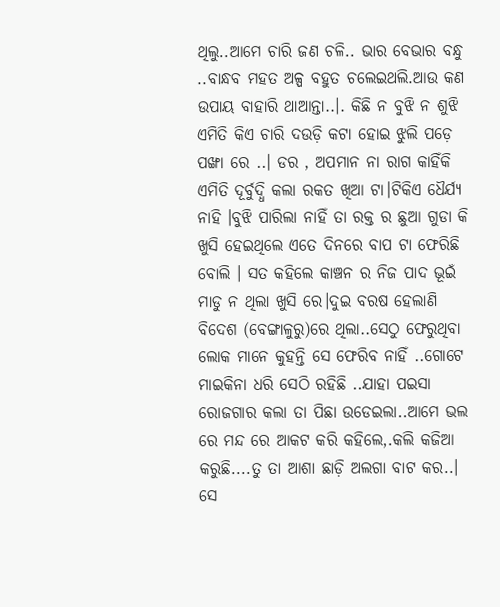ଥିଲୁ..ଆମେ ଚାରି ଜଣ ଚଳି.. ଭାର ବେଭାର ବନ୍ଧୁ ..ବାନ୍ଧବ ମହତ ଅଳ୍ପ ବହୁତ ଚଲେଇଥଲି.ଆଉ କଣ ଉପାୟ ବାହାରି ଥାଆନ୍ତା..।. କିଛି ନ ବୁଝି ନ ଶୁଝି ଏମିତି କିଏ ଚାରି ଦଉଡ଼ି କଟା ହୋଇ ଝୁଲି ପଡ଼େ ପଙ୍ଖା ରେ ..। ଡର , ଅପମାନ ନା ରାଗ କାହିଁକି ଏମିତି ଦୂର୍ବୁଦ୍ଧି କଲା ରକତ ଖିଆ ଟା।ଟିକିଏ ଧୈର୍ଯ୍ୟ ନାହି ।ବୁଝି ପାରିଲା ନାହିଁ ତା ରକ୍ତ ର ଛୁଆ ଗୁଡା କି ଖୁସି ହେଇଥିଲେ ଏତେ ଦିନରେ ବାପ ଟା ଫେରିଛି ବୋଲି । ସତ କହିଲେ କାଞ୍ଚନ ର ନିଜ ପାଦ ଭୂଇଁ ମାଡୁ ନ ଥିଲା ଖୁସି ରେ।ଦୁଇ ବରଷ ହେଲାଣି ବିଦେଶ (ବେଙ୍ଗାଳୁରୁ)ରେ ଥିଲା..ସେଠୁ ଫେରୁଥିବା ଲୋକ ମାନେ କୁହନ୍ତି ସେ ଫେରିବ ନାହିଁ ..ଗୋଟେ ମାଇକିନା ଧରି ସେଠି ରହିଛି ..ଯାହା ପଇସା ରୋଜଗାର କଲା ତା ପିଛା ଉଡେଇଲା..ଆମେ ଭଲ ରେ ମନ୍ଦ ରେ ଆକଟ କରି କହିଲେ,.କଲି କଜିଆ କରୁଛି....ତୁ ତା ଆଶା ଛାଡ଼ି ଅଲଗା ବାଟ କର..। ସେ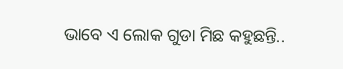ଭାବେ ଏ ଲୋକ ଗୁଡା ମିଛ କହୁଛନ୍ତି..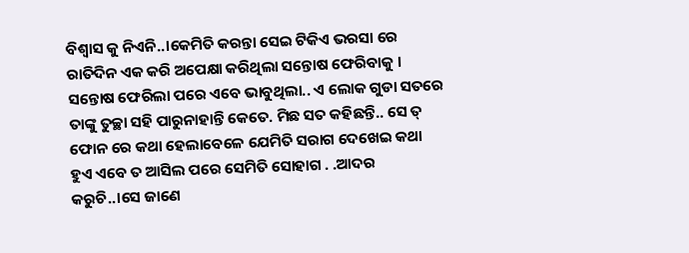ବିଶ୍ୱାସ କୁ ନିଏନି..।କେମିତି କରନ୍ତା ସେଇ ଟିକିଏ ଭରସା ରେ ରାତିଦିନ ଏକ କରି ଅପେକ୍ଷା କରିଥିଲା ସନ୍ତୋଷ ଫେରିବାକୁ । ସନ୍ତୋଷ ଫେରିଲା ପରେ ଏବେ ଭାବୁଥିଲା.. ଏ ଲୋକ ଗୁଡା ସତରେ ତାଙ୍କୁ ତୁଚ୍ଛା ସହି ପାରୁନାହାନ୍ତି କେତେ. ମିଛ ସତ କହିଛନ୍ତି.. ସେ ତ୍ ଫୋନ ରେ କଥା ହେଲାବେଳେ ଯେମିତି ସରାଗ ଦେଖେଇ କଥା ହୁଏ ଏବେ ତ ଆସିଲ ପରେ ସେମିତି ସୋହାଗ . .ଆଦର କରୁଚି..।ସେ ଜାଣେ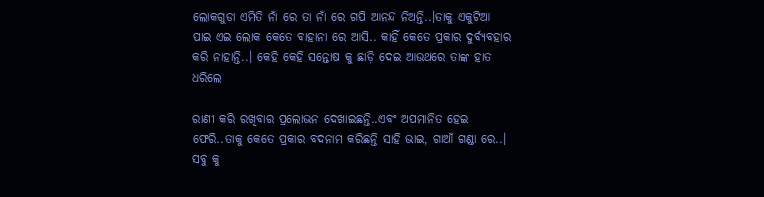ଲୋକଗୁଡା ଏମିତି ନାଁ ରେ ତା ନାଁ ରେ ଗପି ଆନନ୍ଦ ନିଅନ୍ତି..।ତାକୁ ଏକୁଟିଆ ପାଇ ଏଇ ଲୋକ କେତେ ବାହାନା ରେ ଆସି.. କାହିଁ କେତେ ପ୍ରକାର ଦୁର୍ବ୍ୟବହାର କରି ନାହାନ୍ତି..। କେହି କେହି ସନ୍ତୋଷ କୁ ଛାଡ଼ି ଦେଇ ଆଉଥରେ ତାଙ୍କ ହାତ ଧରିଲେ

ରାଣୀ କରି ରଖିବାର ପ୍ରଲୋଭନ ଦେଖାଇଛନ୍ତି..ଏବଂ ଅପମାନିତ ହେଇ ଫେରି..ତାକୁ କେତେ ପ୍ରକାର ବଦନାମ କରିଛନ୍ତି ସାହି ଭାଇ, ଗାଆଁ ଗଣ୍ଡା ରେ..। ସବୁ କୁ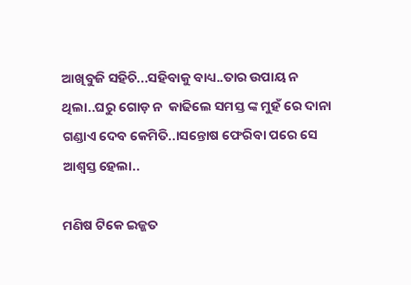ଆଖିବୁଜି ସହିଚି...ସହିବାକୁ ବାଧ୍ୟ..ତାର ଉପାୟ ନ ଥିଲା..ଘରୁ ଗୋଡ଼ ନ  କାଢିଲେ ସମସ୍ତ ଙ୍କ ମୁହଁ ରେ ଦାନା ଗଣ୍ଡାଏ ଦେବ କେମିତି..।ସନ୍ତୋଷ ଫେରିବା ପରେ ସେ ଆଶ୍ବସ୍ତ ହେଲା..

ମଣିଷ ଟିକେ ଇଜ୍ଜତ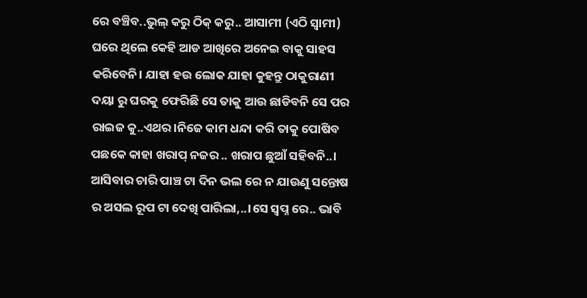ରେ ବଞ୍ଚିବ..ଭୁଲ୍ କରୁ ଠିକ୍ କରୁ.. ଆସାମୀ (ଏଠି ସ୍ବାମୀ) ଘରେ ଥିଲେ କେହି ଆଡ ଆଖିରେ ଅନେଇ ବାକୁ ସାହସ କରିବେନି। ଯାହା ହଉ ଲୋକ ଯାହା କୁହନ୍ତୁ ଠାକୁରାଣୀ ଦୟା ରୁ ଘରକୁ ଫେରିଛି ସେ ତାକୁ ଆଉ ଛାଡିବନି ସେ ପର ରାଇଜ କୁ..ଏଥର ।ନିଜେ କାମ ଧନ୍ଦା କରି ତାକୁ ପୋଷିବ ପଛକେ କାହା ଖରାପ୍ ନଜର .. ଖରାପ ଛୁଆଁ ସହିବନି..। ଆସିବାର ଚାରି ପାଞ୍ଚ ଟା ଦିନ ଭଲ ରେ ନ ଯାଉଣୁ ସନ୍ତୋଷ ର ଅସଲ ରୂପ ଟା ଦେଖି ପାରିଲା,..।ସେ ସ୍ବପ୍ନ ରେ.. ଭାବି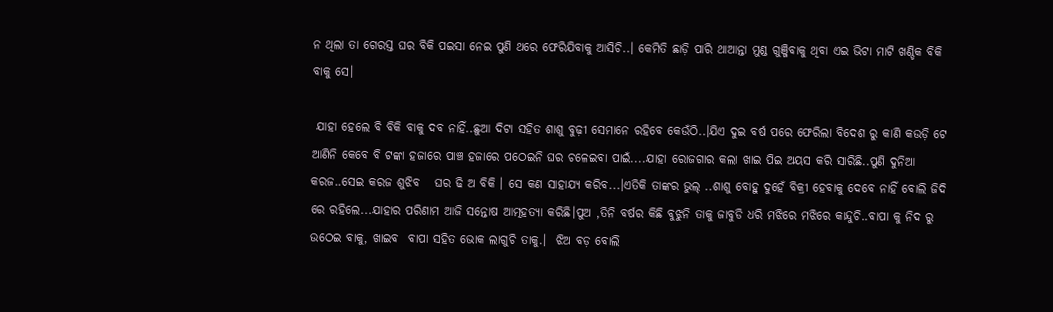ନ ଥିଲା ତା ଗେରସ୍ତ ଘର ବିକି ପଇସା ନେଇ ପୁଣି ଥରେ ଫେରିଯିବାକୁ ଆସିଚି..। କେମିତି ଛାଡ଼ି ପାରି ଥାଆନ୍ତା ମୁଣ୍ଡ ଗୁଞ୍ଜିବାକୁ ଥିବା ଏଇ ଭିଟା ମାଟି ଖଣ୍ଡିକ ବିକି ବାକୁ ସେ।

 ଯାହା ହେଲେ ବି ବିକି ବାକୁ ଦବ ନାହିଁ..ଛୁଆ ଦିଟା ସହିତ ଶାଶୁ ବୁଢ଼ୀ ସେମାନେ ରହିବେ କେଉଁଠି..।ଯିଏ ଦୁଇ ବର୍ଷ ପରେ ଫେରିଲା ବିଦେଶ ରୁ କାଣି କଉଡ଼ି ଟେ ଆଣିନି କେବେ ବି ଟଙ୍କା ହଜାରେ ପାଞ୍ଚ ହଜାରେ ପଠେଇନି ଘର ଚଳେଇବା ପାଇଁ....ଯାହା ରୋଜଗାର କଲା ଖାଇ ପିଇ ଅୟସ କରି ସାରିଛି..ପୁଣି ଦୁନିଆ କରଜ..ସେଇ କରଜ ଶୁଝିବ   ଘର ଢି ଅ ବିକି । ସେ କଣ ସାହାଯ୍ୟ କରିବ...।ଏତିକି ତାଙ୍କର ଭୁଲ୍ ..ଶାଶୁ ବୋହୁ ଦୁହେଁ ବିକ୍ରୀ ହେବାକୁ ଦେବେ ନାହିଁ ବୋଲି ଜିଦି ରେ ରହିଲେ...ଯାହାର ପରିଣାମ ଆଜି ସନ୍ତୋଷ ଆତ୍ମହତ୍ୟା କରିଛି।ପୁଅ ,ତିନି ବର୍ଷର କିଛି ବୁଝୁନି ତାକୁ ଜାବୁଡି ଧରି ମଝିରେ ମଝିରେ କାନ୍ଦୁଚି..ବାପା କୁ ନିଦ ରୁ ଉଠେଇ ବାକୁ, ଖାଇବ  ବାପା ସହିତ ଭୋକ ଲାଗୁଚି ତାକୁ.।  ଝିଅ ବଡ଼ ବୋଲି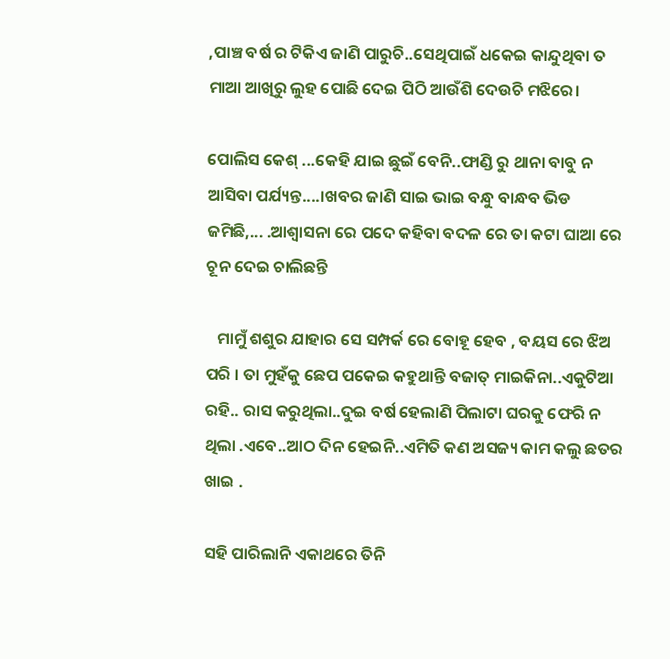,ପାଞ୍ଚ ବର୍ଷ ର ଟିକିଏ ଜାଣି ପାରୁଚି..ସେଥିପାଇଁ ଧକେଇ କାନ୍ଦୁଥିବା ତ ମାଆ ଆଖିରୁ ଲୁହ ପୋଛି ଦେଇ ପିଠି ଆଉଁଶି ଦେଉଚି ମଝିରେ।

ପୋଲିସ କେଶ୍ ...କେହି ଯାଇ ଛୁଇଁ ବେନି..ଫାଣ୍ଡି ରୁ ଥାନା ବାବୁ ନ ଆସିବା ପର୍ଯ୍ୟନ୍ତ....।ଖବର ଜାଣି ସାଇ ଭାଇ ବନ୍ଧୁ ବାନ୍ଧବ ଭିଡ ଜମିଛି,... .ଆଶ୍ୱାସନା ରେ ପଦେ କହିବା ବଦଳ ରେ ତା କଟା ଘାଆ ରେ ଚୂନ ଦେଇ ଚାଲିଛନ୍ତି

   ମାମୁଁ ଶଶୁର ଯାହାର ସେ ସମ୍ପର୍କ ରେ ବୋହୂ ହେବ , ବୟସ ରେ ଝିଅ ପରି । ତା ମୁହଁକୁ ଛେପ ପକେଇ କହୁଥାନ୍ତି ବଜାତ୍ ମାଇକିନା..ଏକୁଟିଆ ରହି.. ରାସ କରୁଥିଲା..ଦୁଇ ବର୍ଷ ହେଲାଣି ପିଲାଟା ଘରକୁ ଫେରି ନ ଥିଲା .ଏବେ..ଆଠ ଦିନ ହେଇନି..ଏମିତି କଣ ଅସଜ୍ୟ କାମ କଲୁ ଛତର ଖାଇ .

ସହି ପାରିଲାନି ଏକାଥରେ ତିନି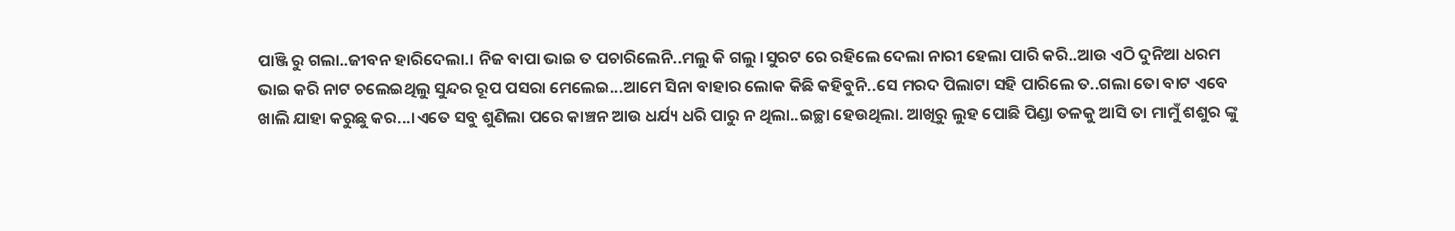ପାଞ୍ଜି ରୁ ଗଲା..ଜୀବନ ହାରିଦେଲା.। ନିଜ ବାପା ଭାଇ ତ ପଚାରିଲେନି..ମଲୁ କି ଗଲୁ ।ସୁରଟ ରେ ରହିଲେ ଦେଲା ନାରୀ ହେଲା ପାରି କରି..ଆଉ ଏଠି ଦୁନିଆ ଧରମ ଭାଇ କରି ନାଟ ଚଲେଇଥିଲୁ ସୁନ୍ଦର ରୂପ ପସରା ମେଲେଇ...ଆମେ ସିନା ବାହାର ଲୋକ କିଛି କହିବୁନି..ସେ ମରଦ ପିଲାଟା ସହି ପାରିଲେ ତ..ଗଲା ତୋ ବାଟ ଏବେ ଖାଲି ଯାହା କରୁଛୁ କର...।ଏତେ ସବୁ ଶୁଣିଲା ପରେ କାଞ୍ଚନ ଆଉ ଧର୍ଯ୍ୟ ଧରି ପାରୁ ନ ଥିଲା..ଇଚ୍ଛା ହେଉଥିଲା. ଆଖିରୁ ଲୁହ ପୋଛି ପିଣ୍ଡା ତଳକୁ ଆସି ତା ମାମୁଁ ଶଶୁର ଙ୍କୁ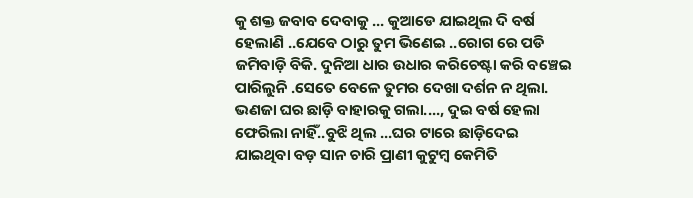କୁ ଶକ୍ତ ଜବାବ ଦେବାକୁ ... କୁଆଡେ ଯାଇଥିଲ ଦି ବର୍ଷ ହେଲାଣି ..ଯେବେ ଠାରୁ ତୁମ ଭିଣେଇ ..ରୋଗ ରେ ପଡି ଜମିବାଡ଼ି ବିକି. ଦୁନିଆ ଧାର ଉଧାର କରିଚେଷ୍ଟା କରି ବଞ୍ଚେଇ ପାରିଲୁନି .ସେତେ ବେଳେ ତୁମର ଦେଖା ଦର୍ଶନ ନ ଥିଲା. ଭଣଜା ଘର ଛାଡ଼ି ବାହାରକୁ ଗଲା...., ଦୁଇ ବର୍ଷ ହେଲା ଫେରିଲା ନାହିଁ..ବୁଝି ଥିଲ ...ଘର ଟାରେ ଛାଡ଼ିଦେଇ ଯାଇଥିବା ବଡ଼ ସାନ ଚାରି ପ୍ରାଣୀ କୁଟୁମ୍ବ କେମିତି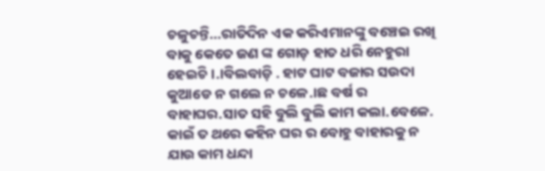ଚଳୁଚନ୍ତି...ରାତିଦିନ ଏକ କରିଏମାନଙ୍କୁ ବଞ୍ଚେଇ ରଖି ବାକୁ କେତେ ଜଣ ଙ୍କ ଗୋଡ଼ ହାତ ଧରି ନେହୁରା ହେଇଚି ।.।ବିଲବାଡ଼ି . ହାଟ ଘାଟ ବଜାର ସଉଦା କୁଆଡେ ନ ଗଲେ ନ ଚଳେ.।ଛ ବର୍ଷ ର ବାହାଘର.ସାତ ସହି ବୁଲି ବୁଲି କାମ କଲା.ବେଳେ. କାଇଁ ତ ଥରେ କହିନ ଘର ର ବୋହୁ ବାହାରକୁ ନ ଯାଉ କାମ ଧନ୍ଦା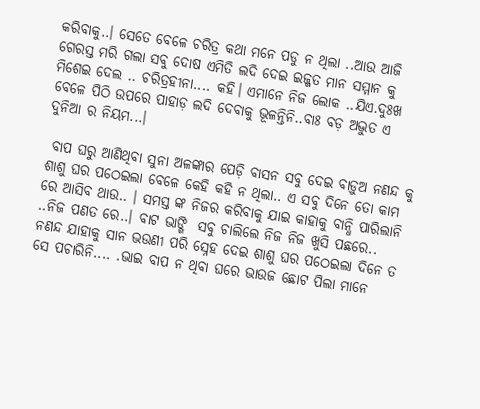କରିବାକୁ..। ସେତେ ବେଳେ ଚରିତ୍ର କଥା ମନେ ପଡୁ ନ ଥିଲା ..ଆଉ ଆଜି ଗେରସ୍ତ ମରି ଗଲା ସବୁ ଦୋଷ ଏମିତି ଲଦି ଦେଇ ଇଜ୍ଜତ ମାନ ସମ୍ମାନ କୁ ମିଶେଇ ଦେଲ .. ଚରିତ୍ରହୀନା.... କହି। ଏମାନେ ନିଜ ଲୋକ ..ଯିଏ.ଦୁଃଖ ବେଳେ ପିଠି ଉପରେ ପାହାଡ଼ ଲଦି ଦେବାକୁ ଭୂଳନ୍ତିନି..ବାଃ ବଡ଼ ଅଦ୍ଭୁତ ଏ ଦୁନିଆ ର ନିୟମ...।

 ବାପ ଘରୁ ଆଣିଥିବା ସୁନା ଅଳଙ୍କାର ପେଡ଼ି ବାସନ ସବୁ ଦେଇ ବାଡ଼ୁଅ ନଣନ୍ଦ କୁ ଶାଶୁ ଘର ପଠେଇଲା ବେଳେ କେହି କହି ନ ଥିଲା.. ଏ ସବୁ ଦିନେ ତୋ କାମ ରେ ଆସିବ ଥାଉ.. । ସମସ୍ତ ଙ୍କ ନିଜର କରିବାକୁ ଯାଇ କାହାକୁ ବାନ୍ଧି ପାରିଲାନି ..ନିଜ ପଣତ ରେ..। ବାଟ ଭାଙ୍ଗି  ସବୁ ଚାଲିଲେ ନିଜ ନିଜ ଖୁସି ପଛରେ.. ନଣନ୍ଦ ଯାହାକୁ ସାନ ଭଉଣୀ ପରି ସ୍ନେହ ଦେଇ ଶାଶୁ ଘର ପଠେଇଲା ଦିନେ ତ ସେ ପଚାରିନି.... .ଭାଇ ବାପ ନ ଥିବା ଘରେ ଭାଉଜ ଛୋଟ ପିଲା ମାନେ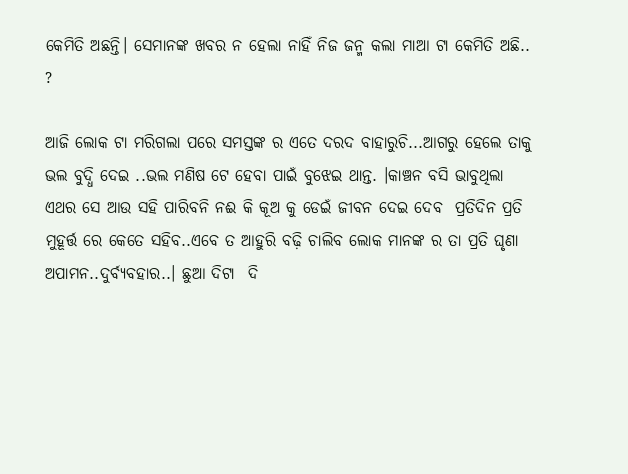କେମିତି ଅଛନ୍ତି। ସେମାନଙ୍କ ଖବର ନ ହେଲା ନାହିଁ ନିଜ ଜନ୍ମ କଲା ମାଆ ଟା କେମିତି ଅଛି.. ?

ଆଜି ଲୋକ ଟା ମରିଗଲା ପରେ ସମସ୍ତଙ୍କ ର ଏତେ ଦରଦ ବାହାରୁଚି...ଆଗରୁ ହେଲେ ତାକୁ ଭଲ ବୁଦ୍ଧି ଦେଇ ..ଭଲ ମଣିଷ ଟେ ହେବା ପାଇଁ ବୁଝେଇ ଥାନ୍ତ. ।କାଞ୍ଚନ ବସି ଭାବୁଥିଲା ଏଥର ସେ ଆଉ ସହି ପାରିବନି ନଈ କି କୂଅ କୁ ଡେଇଁ ଜୀବନ ଦେଇ ଦେବ  ପ୍ରତିଦିନ ପ୍ରତି ମୁହୂର୍ତ୍ତ ରେ କେତେ ସହିବ..ଏବେ ତ ଆହୁରି ବଢ଼ି ଚାଲିବ ଲୋକ ମାନଙ୍କ ର ତା ପ୍ରତି ଘୃଣା ଅପାମନ..ଦୁର୍ବ୍ୟବହାର..। ଛୁଆ ଦିଟା  ଦି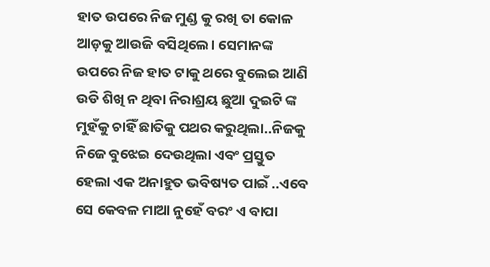ହାତ ଉପରେ ନିଜ ମୁଣ୍ଡ କୁ ରଖି ତା କୋଳ ଆଡ଼କୁ ଆଉଜି ବସିଥିଲେ। ସେମାନଙ୍କ ଉପରେ ନିଜ ହାତ ଟାକୁ ଥରେ ବୁଲେଇ ଆଣି ଉଡି ଶିଖି ନ ଥିବା ନିରାଶ୍ରୟ ଛୁଆ ଦୁଇଟି ଙ୍କ ମୁହଁକୁ ଚାହିଁ ଛାତିକୁ ପଥର କରୁଥିଲା..ନିଜକୁ ନିଜେ ବୁଝେଇ ଦେଉଥିଲା ଏବଂ ପ୍ରସ୍ତୁତ ହେଲା ଏକ ଅନାହୁତ ଭବିଷ୍ୟତ ପାଇଁ ..ଏବେ ସେ କେବଳ ମାଆ ନୁହେଁ ବରଂ ଏ ବାପା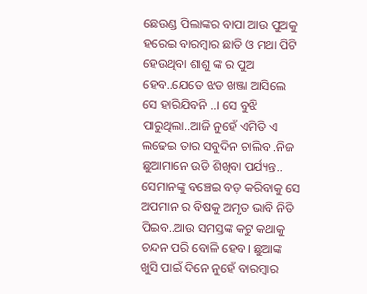ଛେଉଣ୍ଡ ପିଲାଙ୍କର ବାପା ଆଉ ପୁଅକୁ ହରେଇ ବାରମ୍ବାର ଛାତି ଓ ମଥା ପିଟି ହେଉଥିବା ଶାଶୁ ଙ୍କ ର ପୁଅ ହେବ..ଯେତେ ଝଡ ଖଞ୍ଜା ଆସିଲେ ସେ ହାରିଯିବନି ..। ସେ ବୁଝି ପାରୁଥିଲା..ଆଜି ନୁହେଁ ଏମିତି ଏ ଲଢେଇ ତାର ସବୁଦିନ ଚାଲିବ .ନିଜ ଛୁଆମାନେ ଉଡି ଶିଖିବା ପର୍ଯ୍ୟନ୍ତ.. ସେମାନଙ୍କୁ ବଞ୍ଚେଇ ବଡ଼ କରିବାକୁ ସେ ଅପମାନ ର ବିଷକୁ ଅମୃତ ଭାବି ନିତି ପିଇବ..ଆଉ ସମସ୍ତଙ୍କ କଟୁ କଥାକୁ ଚନ୍ଦନ ପରି ବୋଳି ହେବ। ଛୁଆଙ୍କ ଖୁସି ପାଇଁ ଦିନେ ନୁହେଁ ବାରମ୍ବାର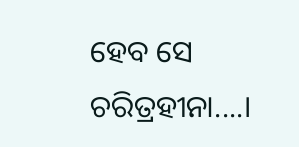ହେବ ସେ ଚରିତ୍ରହୀନା....।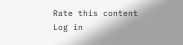Rate this content
Log in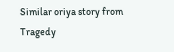Similar oriya story from Tragedy